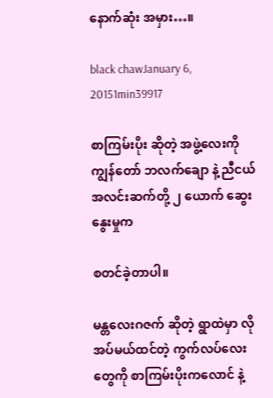နောက်ဆုံး အမှား…။

black chawJanuary 6, 20151min39917

စာကြမ်းပိုး ဆိုတဲ့ အဖွဲ့လေးကို ကျွန်တော် ဘလက်ချော နဲ့ ညီငယ် အလင်းဆက်တို့ ၂ ယောက် ဆွေးနွေးမှုက

စတင်ခဲ့တာပါ။

မန္တလေးဂဇက် ဆိုတဲ့ ရွာထဲမှာ လိုအပ်မယ်ထင်တဲ့ ကွက်လပ်လေးတွေကို စာကြမ်းပိုးကလောင် နဲ့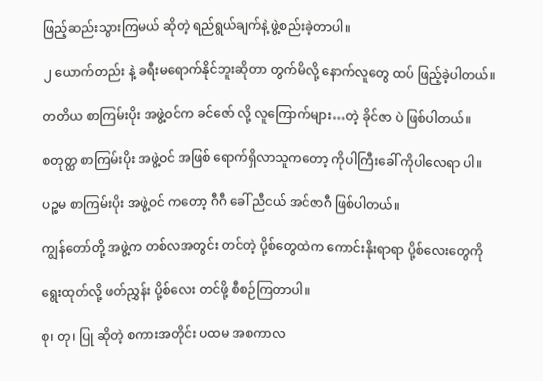ဖြည့်ဆည်းသွားကြမယ် ဆိုတဲ့ ရည်ရွယ်ချက်နဲ့ ဖွဲ့စည်းခဲ့တာပါ။

၂ ယောက်တည်း နဲ့ ခရီးမရောက်နိုင်ဘူးဆိုတာ တွက်မိလို့ နောက်လူတွေ ထပ် ဖြည့်ခဲ့ပါတယ်။

တတိယ စာကြမ်းပိုး အဖွဲ့ဝင်က ခင်ဇော် လို့ လူကြောက်များ…တဲ့ ခိုင်ဇာ ပဲ ဖြစ်ပါတယ်။

စတုတ္ထ စာကြမ်းပိုး အဖွဲ့ဝင် အဖြစ် ရောက်ရှိလာသူကတော့ ကိုပါကြီးခေါ် ကိုပါလေရာ ပါ။

ပဉ္စမ စာကြမ်းပိုး အဖွဲ့ဝင် ကတော့ ဂီဂီ ခေါ် ညီငယ် အင်ဇာဂီ ဖြစ်ပါတယ်။

ကျွန်တော်တို့ အဖွဲ့က တစ်လအတွင်း တင်တဲ့ ပို့စ်တွေထဲက ကောင်းနိုးရာရာ ပို့စ်လေးတွေကို

ရွေးထုတ်လို့ ဖတ်ညွှန်း ပို့စ်လေး တင်ဖို့ စီစဉ်ကြတာပါ။

စု၊ တု၊ ပြု ဆိုတဲ့ စကားအတိုင်း ပထမ အစကာလ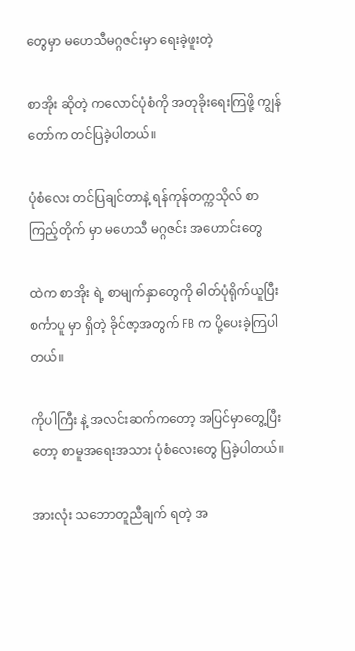တွေမှာ မဟေသီမဂ္ဂဇင်းမှာ ရေးခဲ့ဖူးတဲ့

စာအိုး ဆိုတဲ့ ကလောင်ပုံစံကို အတုခိုးရေးကြဖို့ ကျွန်တော်က တင်ပြခဲ့ပါတယ်။

ပုံစံလေး တင်ပြချင်တာနဲ့ ရန်ကုန်တက္ကသိုလ် စာကြည့်တိုက် မှာ မဟေသီ မဂ္ဂဇင်း အဟောင်းတွေ

ထဲက စာအိုး ရဲ့ စာမျက်နှာတွေကို ဓါတ်ပုံရိုက်ယူပြီး စင်္ကာပူ မှာ ရှိတဲ့ ခိုင်ဇာ့အတွက် FB က ပို့ပေးခဲ့ကြပါတယ်။

ကိုပါကြီး နဲ့ အလင်းဆက်ကတော့ အပြင်မှာတွေ့ပြီး တော့ စာမူအရေးအသား ပုံစံလေးတွေ ပြခဲ့ပါတယ်။

အားလုံး သဘောတူညီချက် ရတဲ့ အ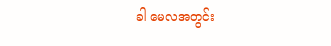ခါ မေလအတွင်း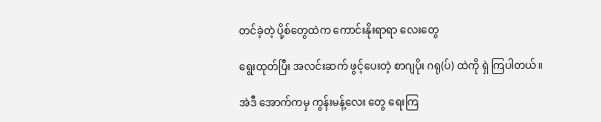တင်ခဲ့တဲ့ ပို့စ်တွေထဲက ကောင်းနိုးရာရာ လေးတွေ

ရွေးထုတ်ပြီး အလင်းဆက် ဖွင့်ပေးတဲ့ စာဂျပိုး ဂရု(ပ်) ထဲကို ရှဲ ကြပါတယ်။

အဲဒီ အောက်ကမှ ကွန်းမန့်လေး တွေ ရေးကြ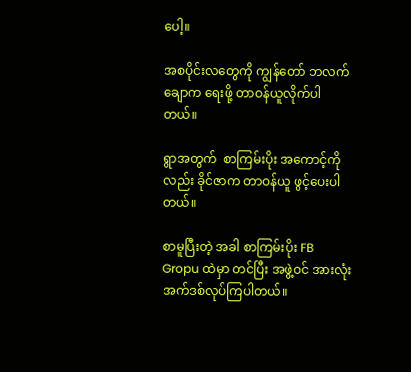ပေါ့။

အစပိုင်းလတွေကို ကျွန်တော် ဘလက်ချောက ရေးဖို့ တာဝန်ယူလိုက်ပါတယ်။

ရွာအတွက်  စာကြမ်းပိုး အကောင့်ကိုလည်း ခိုင်ဇာက တာဝန်ယူ ဖွင့်ပေးပါတယ်။

စာမူပြီးတဲ့ အခါ စာကြမ်းပိုး FB Gropu ထဲမှာ တင်ပြီး အဖွဲ့ဝင် အားလုံး အက်ဒစ်လုပ်ကြပါတယ်။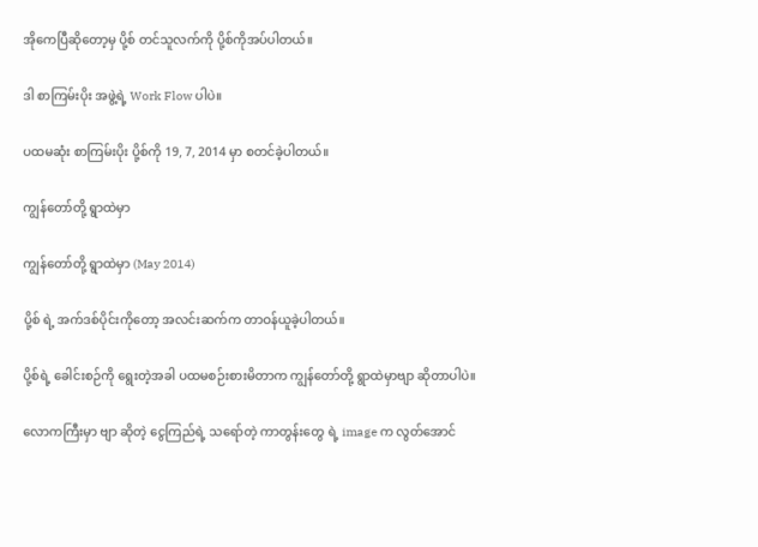အိုကေပြီဆိုတော့မှ ပို့စ် တင်သူလက်ကို ပို့စ်ကိုအပ်ပါတယ်။

ဒါ စာကြမ်းပိုး အဖွဲ့ရဲ့ Work Flow ပါပဲ။

ပထမဆုံး စာကြမ်းပိုး ပို့စ်ကို 19, 7, 2014 မှာ စတင်ခဲ့ပါတယ်။

ကျွန်တော်တို့ ရွာထဲမှာ

ကျွန်တော်တို့ ရွာထဲမှာ (May 2014)

ပို့စ် ရဲ့ အက်ဒစ်ပိုင်းကိုတော့ အလင်းဆက်က တာဝန်ယူခဲ့ပါတယ်။

ပို့စ်ရဲ့ ခေါင်းစဉ်ကို ရွေးတဲ့အခါ ပထမစဉ်းစားမိတာက ကျွန်တော်တို့ ရွာထဲမှာဗျာ ဆိုတာပါပဲ။

လောကကြီးမှာ ဗျာ ဆိုတဲ့ ငွေကြည်ရဲ့ သရော်တဲ့ ကာတွန်းတွေ ရဲ့ image က လွတ်အောင်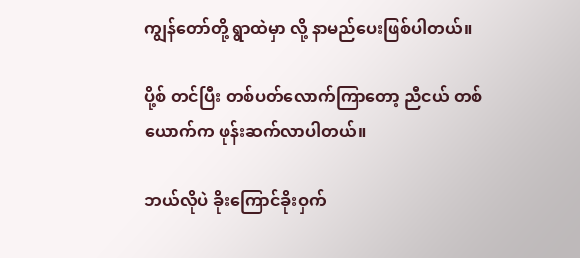ကျွန်တော်တို့ ရွာထဲမှာ လို့ နာမည်ပေးဖြစ်ပါတယ်။

ပို့စ် တင်ပြီး တစ်ပတ်လောက်ကြာတော့ ညီငယ် တစ်ယောက်က ဖုန်းဆက်လာပါတယ်။

ဘယ်လိုပဲ ခိုးကြောင်ခိုးဝှက်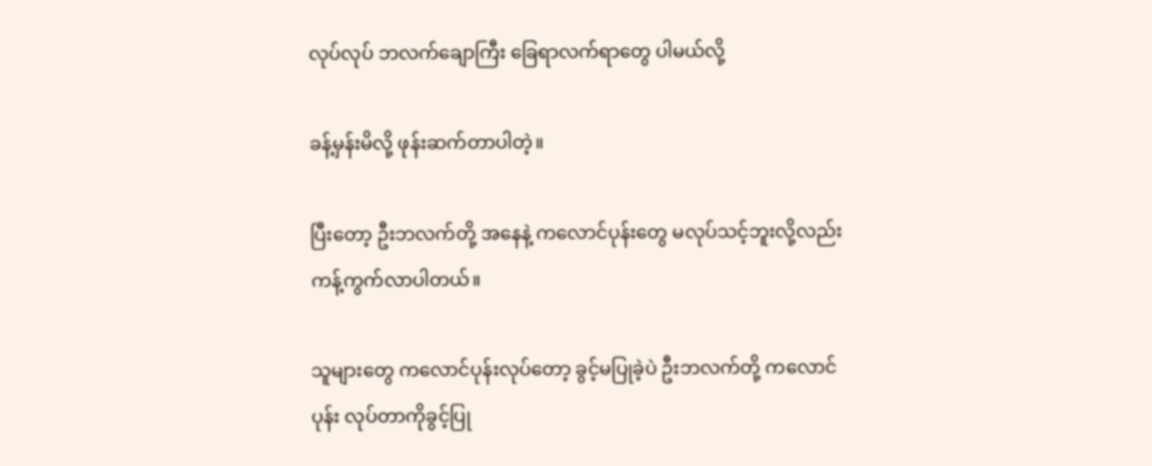လုပ်လုပ် ဘလက်ချောကြီး ခြေရာလက်ရာတွေ ပါမယ်လို့

ခန့်မှန်းမိလို့ ဖုန်းဆက်တာပါတဲ့။

ပြီးတော့ ဦးဘလက်တို့ အနေနဲ့ ကလောင်ပုန်းတွေ မလုပ်သင့်ဘူးလို့လည်း ကန့်ကွက်လာပါတယ်။

သူများတွေ ကလောင်ပုန်းလုပ်တော့ ခွင့်မပြုခဲ့ပဲ ဦးဘလက်တို့ ကလောင်ပုန်း လုပ်တာကိုခွင့်ပြု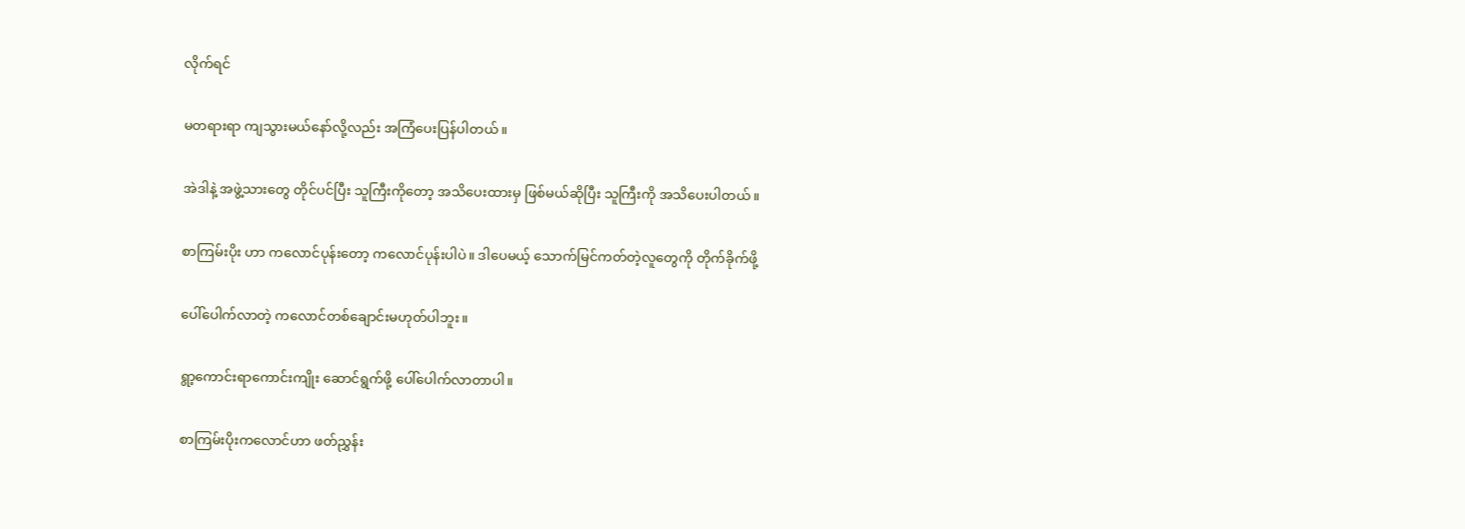လိုက်ရင်

မတရားရာ ကျသွားမယ်နော်လို့လည်း အကြံပေးပြန်ပါတယ်။

အဲဒါနဲ့ အဖွဲ့သားတွေ တိုင်ပင်ပြီး သူကြီးကိုတော့ အသိပေးထားမှ ဖြစ်မယ်ဆိုပြီး သူကြီးကို အသိပေးပါတယ်။

စာကြမ်းပိုး ဟာ ကလောင်ပုန်းတော့ ကလောင်ပုန်းပါပဲ။ ဒါပေမယ့် သောက်မြင်ကတ်တဲ့လူတွေကို တိုက်ခိုက်ဖို့

ပေါ်ပေါက်လာတဲ့ ကလောင်တစ်ချောင်းမဟုတ်ပါဘူး။

ရွာ့ကောင်းရာကောင်းကျိုး ဆောင်ရွက်ဖို့ ပေါ်ပေါက်လာတာပါ။

စာကြမ်းပိုးကလောင်ဟာ ဖတ်ညွှန်း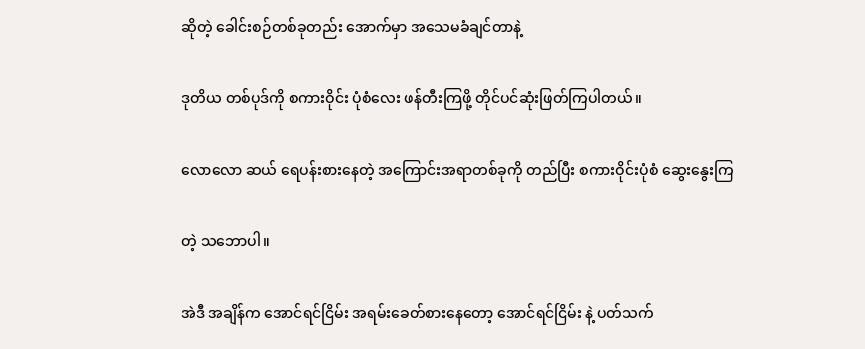ဆိုတဲ့ ခေါင်းစဉ်တစ်ခုတည်း အောက်မှာ အသေမခံချင်တာနဲ့

ဒုတိယ တစ်ပုဒ်ကို စကားဝိုင်း ပုံစံလေး ဖန်တီးကြဖို့ တိုင်ပင်ဆုံးဖြတ်ကြပါတယ်။

လောလော ဆယ် ရေပန်းစားနေတဲ့ အကြောင်းအရာတစ်ခုကို တည်ပြီး စကားဝိုင်းပုံစံ ဆွေးနွေးကြ

တဲ့ သဘောပါ။

အဲဒီ အချိန်က အောင်ရင်ငြိမ်း အရမ်းခေတ်စားနေတော့ အောင်ရင်ငြိမ်း နဲ့ ပတ်သက်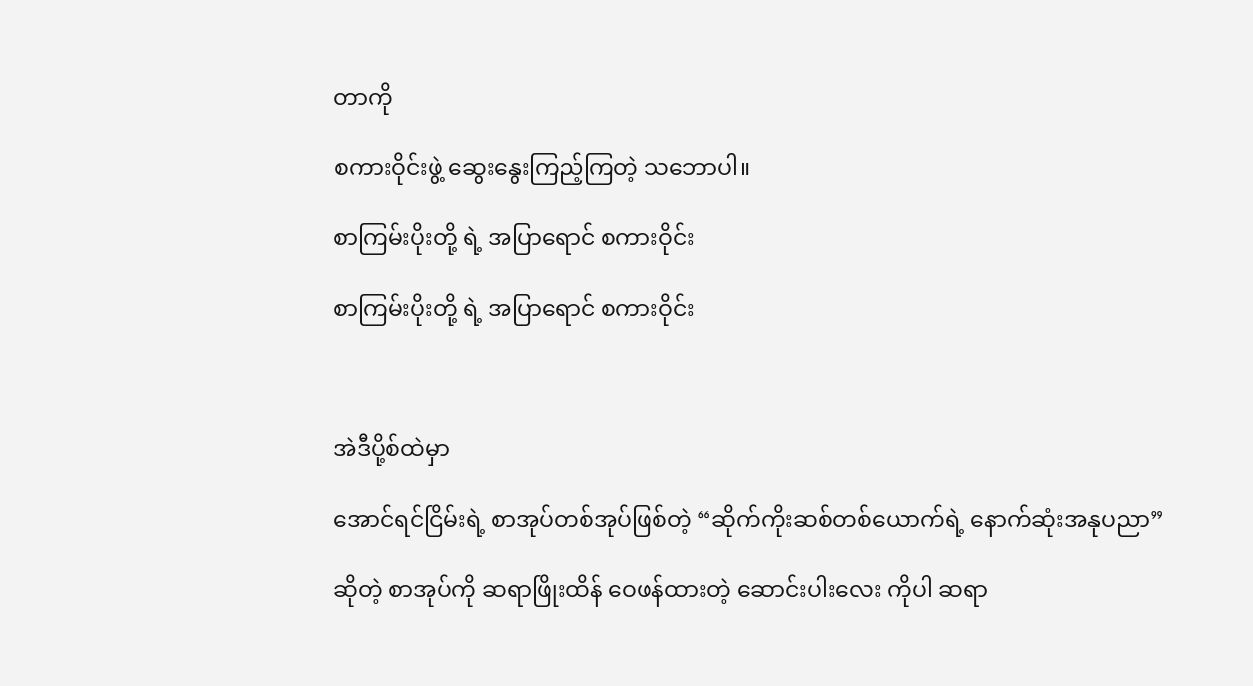တာကို

စကားဝိုင်းဖွဲ့ ဆွေးနွေးကြည့်ကြတဲ့ သဘောပါ။

စာကြမ်းပိုးတို့ ရဲ့ အပြာရောင် စကားဝိုင်း

စာကြမ်းပိုးတို့ ရဲ့ အပြာရောင် စကားဝိုင်း



အဲဒီပို့စ်ထဲမှာ

အောင်ရင်ငြိမ်းရဲ့ စာအုပ်တစ်အုပ်ဖြစ်တဲ့ “ဆိုက်ကိုးဆစ်တစ်ယောက်ရဲ့ နောက်ဆုံးအနုပညာ”

ဆိုတဲ့ စာအုပ်ကို ဆရာဖြိုးထိန် ဝေဖန်ထားတဲ့ ဆောင်းပါးလေး ကိုပါ ဆရာ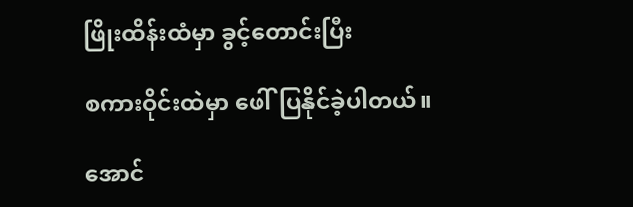ဖြိုးထိန်းထံမှာ ခွင့်တောင်းပြီး

စကားဝိုင်းထဲမှာ ဖေါ်ပြနိုင်ခဲ့ပါတယ်။

အောင်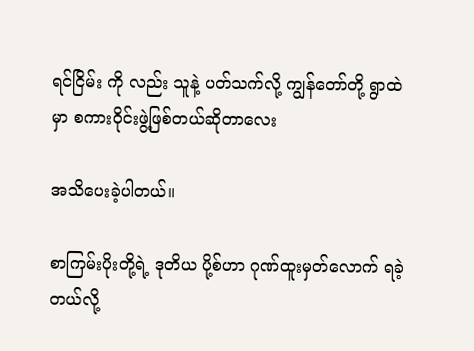ရင်ငြိမ်း ကို လည်း သူနဲ့ ပတ်သက်လို့ ကျွန်တော်တို့ ရွာထဲမှာ စကားဝိုင်းဖွဲ့ဖြစ်တယ်ဆိုတာလေး

အသိပေးခဲ့ပါတယ်။

စာကြမ်းပိုးတို့ရဲ့ ဒုတိယ ပို့စ်ဟာ ဂုဏ်ထူးမှတ်လောက် ရခဲ့တယ်လို့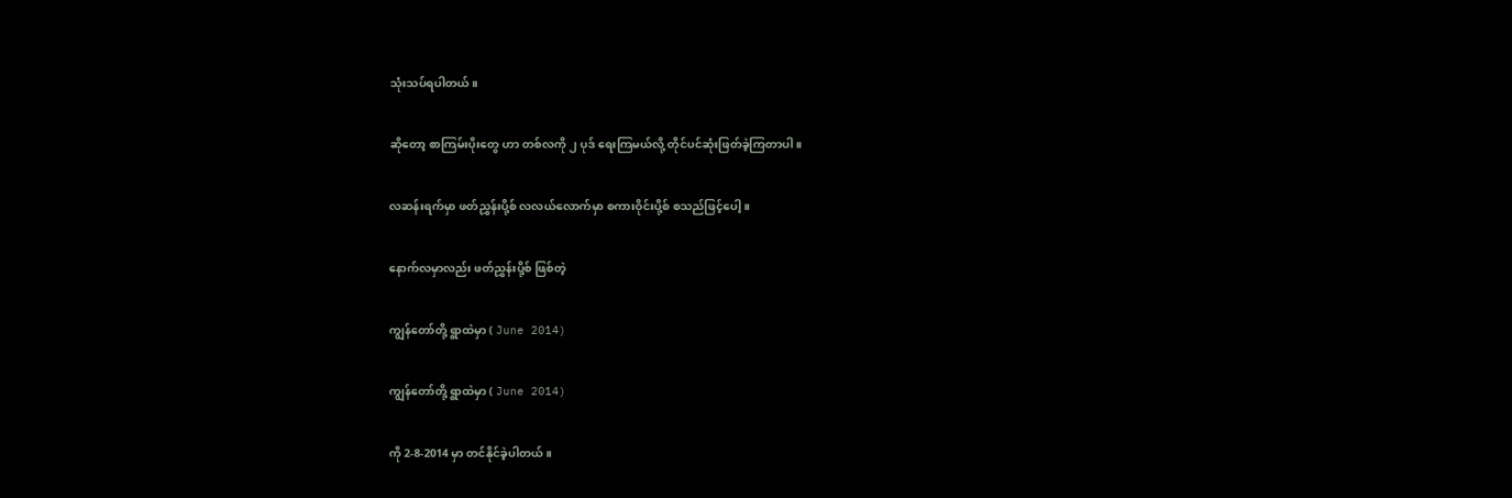သုံးသပ်ရပါတယ်။

ဆိုတော့ စာကြမ်းပိုးတွေ ဟာ တစ်လကို ၂ ပုဒ် ရေးကြမယ်လို့ တိုင်ပင်ဆုံးဖြတ်ခဲ့ကြတာပါ။

လဆန်းရက်မှာ ဖတ်ညွှန်းပို့စ် လလယ်လောက်မှာ စကားဝိုင်းပို့စ် စသည်ဖြင့်ပေါ့။

နောက်လမှာလည်း ဖတ်ညွှန်းပို့စ် ဖြစ်တဲ့

ကျွန်တော်တို့ ရွာထဲမှာ ( June 2014)

ကျွန်တော်တို့ ရွာထဲမှာ ( June 2014)

ကို 2-8-2014 မှာ တင်နိုင်ခဲ့ပါတယ်။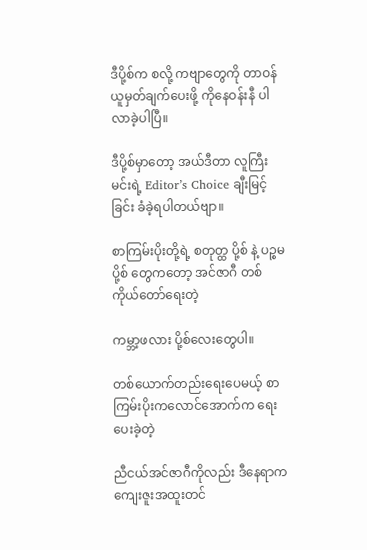ဒီပို့စ်က စလို့ ကဗျာတွေကို တာဝန်ယူမှတ်ချက်ပေးဖို့ ကိုနေဝန်းနီ ပါလာခဲ့ပါပြီ။

ဒီပို့စ်မှာတော့ အယ်ဒီတာ လူကြီးမင်းရဲ့ Editor’s Choice ချီးမြင့်ခြင်း ခံခဲ့ရပါတယ်ဗျာ။

စာကြမ်းပိုးတို့ရဲ့ စတုတ္ထ ပို့စ် နဲ့ ပဉ္စမ ပို့စ် တွေကတော့ အင်ဇာဂီ တစ်ကိုယ်တော်ရေးတဲ့

ကမ္ဘာ့ဖလား ပို့စ်လေးတွေပါ။

တစ်ယောက်တည်းရေးပေမယ့် စာကြမ်းပိုးကလောင်အောက်က ရေးပေးခဲ့တဲ့

ညီငယ်အင်ဇာဂီကိုလည်း ဒီနေရာက ကျေးဇူးအထူးတင်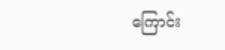ကြောင်း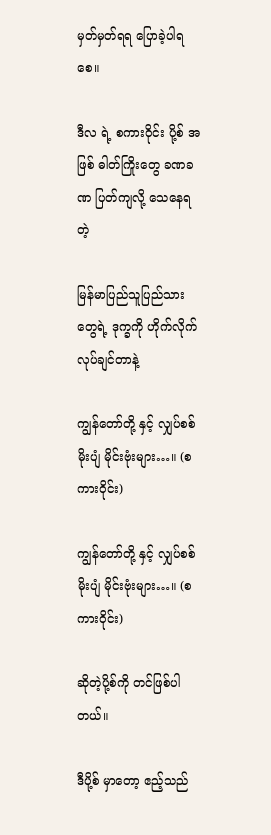မှတ်မှတ်ရရ ပြောခဲ့ပါရစေ။

ဒီလ ရဲ့ စကားဝိုင်း ပို့စ် အဖြစ် ဓါတ်ကြိုးတွေ ခဏခဏ ပြတ်ကျလို့ သေနေရတဲ့

မြန်မာပြည်သူပြည်သားတွေရဲ့ ဒုက္ခကို ဟိုက်လိုက် လုပ်ချင်တာနဲ့

ကျွန်တော်တို့ နှင့် လျှပ်စစ် မိုးပျံ မိုင်းဗုံးများ…။ (စကားဝိုင်း)

ကျွန်တော်တို့ နှင့် လျှပ်စစ် မိုးပျံ မိုင်းဗုံးများ…။ (စကားဝိုင်း)

ဆိုတဲ့ပို့စ်ကို တင်ဖြစ်ပါတယ်။

ဒီပို့စ် မှာတော့ ဧည့်သည်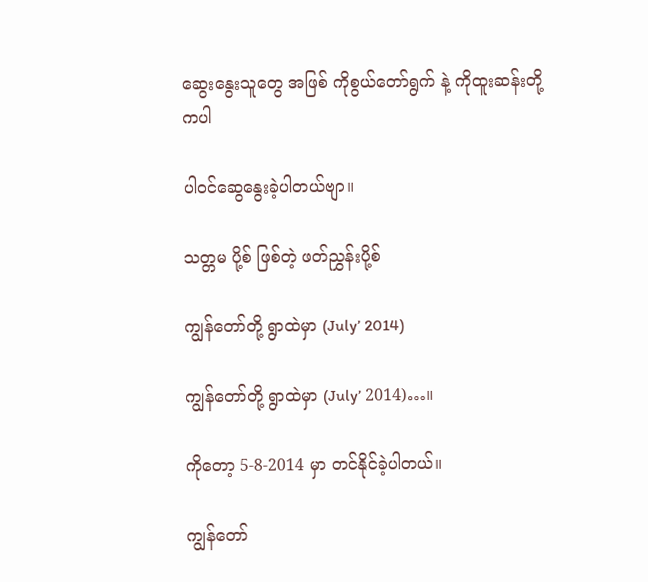ဆွေးနွေးသူတွေ အဖြစ် ကိုစွယ်တော်ရွက် နဲ့ ကိုထူးဆန်းတို့ ကပါ

ပါဝင်ဆွေနွေးခဲ့ပါတယ်ဗျာ။

သတ္တမ ပို့စ် ဖြစ်တဲ့ ဖတ်ညွှန်းပို့စ်

ကျွန်တော်တို့ ရွာထဲမှာ (July’ 2014)

ကျွန်တော်တို့ ရွာထဲမှာ (July’ 2014)…။

ကိုတော့ 5-8-2014 မှာ တင်နိုင်ခဲ့ပါတယ်။

ကျွန်တော်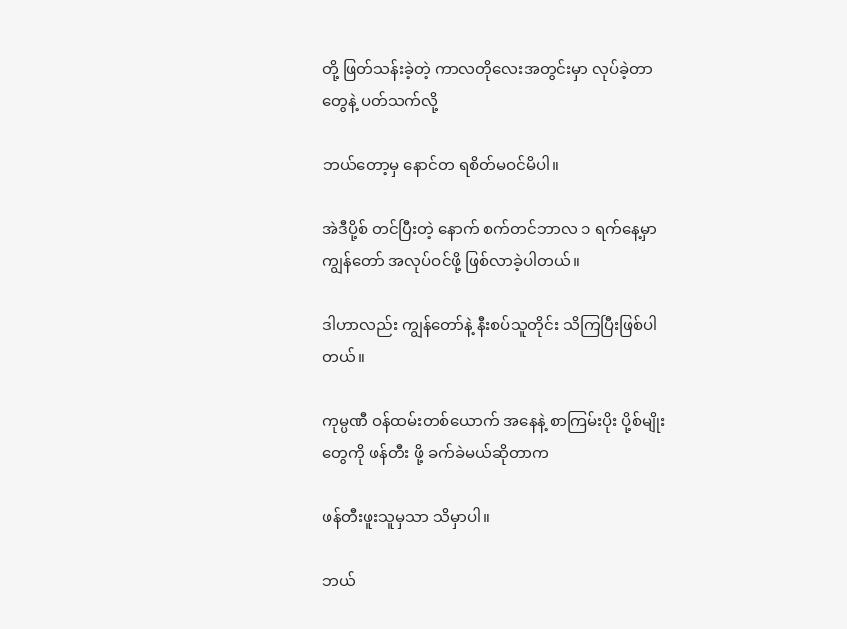တို့ ဖြတ်သန်းခဲ့တဲ့ ကာလတိုလေးအတွင်းမှာ လုပ်ခဲ့တာတွေနဲ့ ပတ်သက်လို့

ဘယ်တော့မှ နောင်တ ရစိတ်မဝင်မိပါ။

အဲဒီပို့စ် တင်ပြီးတဲ့ နောက် စက်တင်ဘာလ ၁ ရက်နေ့မှာ ကျွန်တော် အလုပ်ဝင်ဖို့ ဖြစ်လာခဲ့ပါတယ်။

ဒါဟာလည်း ကျွန်တော်နဲ့ နီးစပ်သူတိုင်း သိကြပြီးဖြစ်ပါတယ်။

ကုမ္ပဏီ ဝန်ထမ်းတစ်ယောက် အနေနဲ့ စာကြမ်းပိုး ပို့စ်မျိုးတွေကို ဖန်တီး ဖို့ ခက်ခဲမယ်ဆိုတာက

ဖန်တီးဖူးသူမှသာ သိမှာပါ။

ဘယ်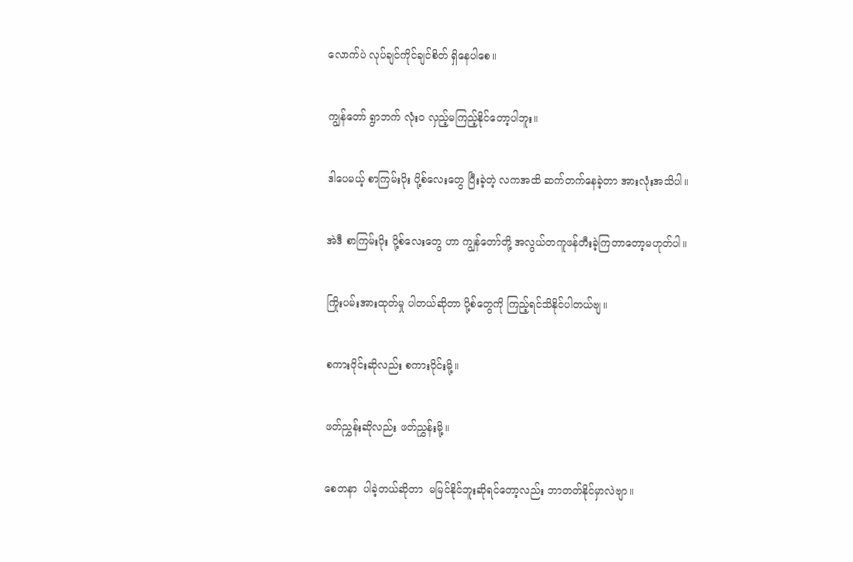လောက်ပဲ လုပ်ချင်ကိုင်ချင်စိတ် ရှိနေပါစေ။

ကျွန်တော် ရွာဘက် လုံးဝ လှည့်မကြည့်နိုင်တော့ပါဘူး။

ဒါပေမယ့် စာကြမ်းပိုး ပို့စ်လေးတွေ ပြီးခဲ့တဲ့ လကအထိ ဆက်တက်နေခဲ့တာ အားလုံးအသိပါ။

အဲဒီ စာကြမ်းပိုး ပို့စ်လေးတွေ ဟာ ကျွန်တော်တို့ အလွယ်တကူဖန်တီးခဲ့ကြတာတော့မဟုတ်ပါ။

ကြိုးပမ်းအားထုတ်မှု ပါတယ်ဆိုတာ ပို့စ်တွေကို ကြည့်ရင်သိနိုင်ပါတယ်ဗျ။

စကားဝိုင်းဆိုလည်း စကားဝိုင်းမို့။

ဖတ်ညွှန်းဆိုလည်း ဖတ်ညွှန်းမို့။

စေတနာ  ပါခဲ့တယ်ဆိုတာ  မမြင်နိုင်ဘူးဆိုရင်တော့လည်း ဘာတတ်နိုင်မှာလဲဗျာ။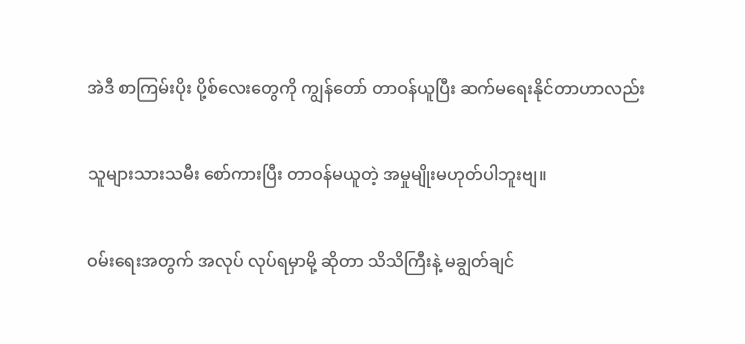အဲဒီ စာကြမ်းပိုး ပို့စ်လေးတွေကို ကျွန်တော် တာဝန်ယူပြီး ဆက်မရေးနိုင်တာဟာလည်း

သူများသားသမီး စော်ကားပြီး တာဝန်မယူတဲ့ အမှုမျိုးမဟုတ်ပါဘူးဗျ။

ဝမ်းရေးအတွက် အလုပ် လုပ်ရမှာမို့ ဆိုတာ သိသိကြီးနဲ့ မချွတ်ချင်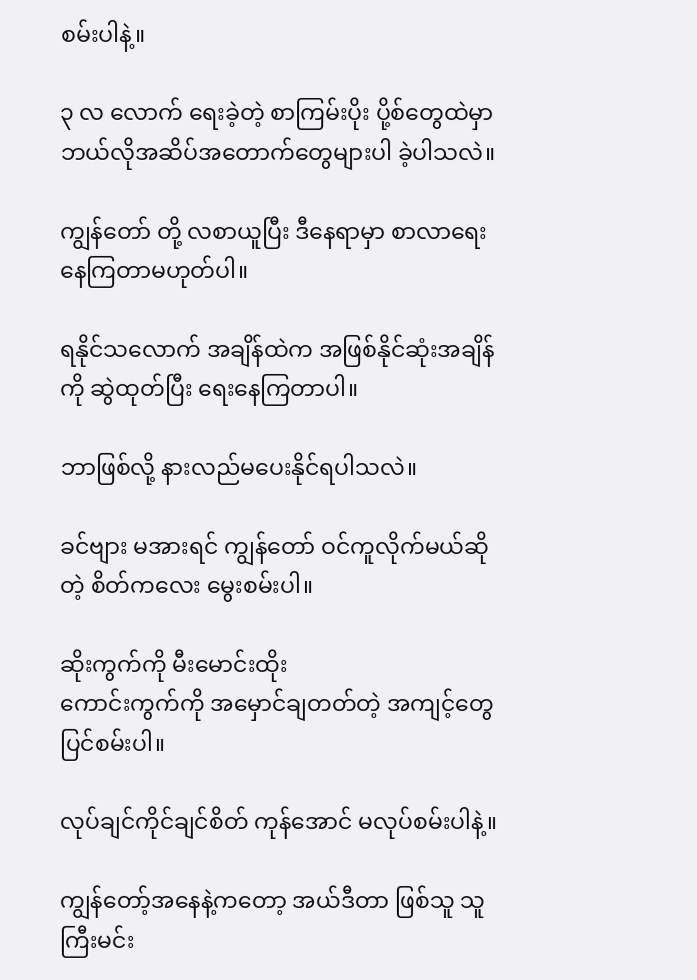စမ်းပါနဲ့။

၃ လ လောက် ရေးခဲ့တဲ့ စာကြမ်းပိုး ပို့စ်တွေထဲမှာ ဘယ်လိုအဆိပ်အတောက်တွေများပါ ခဲ့ပါသလဲ။

ကျွန်တော် တို့ လစာယူပြီး ဒီနေရာမှာ စာလာရေးနေကြတာမဟုတ်ပါ။

ရနိုင်သလောက် အချိန်ထဲက အဖြစ်နိုင်ဆုံးအချိန်ကို ဆွဲထုတ်ပြီး ရေးနေကြတာပါ။

ဘာဖြစ်လို့ နားလည်မပေးနိုင်ရပါသလဲ။

ခင်ဗျား မအားရင် ကျွန်တော် ဝင်ကူလိုက်မယ်ဆိုတဲ့ စိတ်ကလေး မွေးစမ်းပါ။

ဆိုးကွက်ကို မီးမောင်းထိုး
ကောင်းကွက်ကို အမှောင်ချတတ်တဲ့ အကျင့်တွေ ပြင်စမ်းပါ။

လုပ်ချင်ကိုင်ချင်စိတ် ကုန်အောင် မလုပ်စမ်းပါနဲ့။

ကျွန်တော့်အနေနဲ့ကတော့ အယ်ဒီတာ ဖြစ်သူ သူကြီးမင်း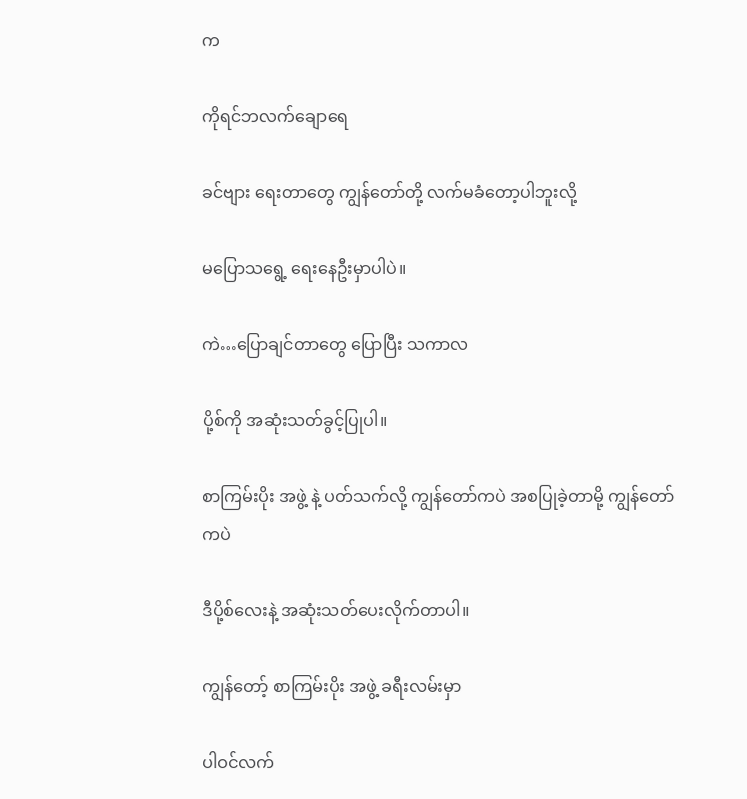က

ကိုရင်ဘလက်ချောရေ

ခင်ဗျား ရေးတာတွေ ကျွန်တော်တို့ လက်မခံတော့ပါဘူးလို့

မပြောသရွေ့ ရေးနေဦးမှာပါပဲ။

ကဲ…ပြောချင်တာတွေ ပြောပြီး သကာလ

ပို့စ်ကို အဆုံးသတ်ခွင့်ပြုပါ။

စာကြမ်းပိုး အဖွဲ့ နဲ့ ပတ်သက်လို့ ကျွန်တော်ကပဲ အစပြုခဲ့တာမို့ ကျွန်တော်ကပဲ

ဒီပို့စ်လေးနဲ့ အဆုံးသတ်ပေးလိုက်တာပါ။

ကျွန်တော့် စာကြမ်းပိုး အဖွဲ့ ခရီးလမ်းမှာ

ပါဝင်လက်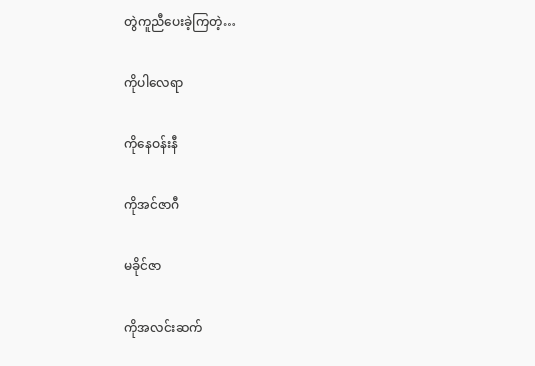တွဲကူညီပေးခဲ့ကြတဲ့…

ကိုပါလေရာ

ကိုနေဝန်းနီ

ကိုအင်ဇာဂီ

မခိုင်ဇာ

ကိုအလင်းဆက်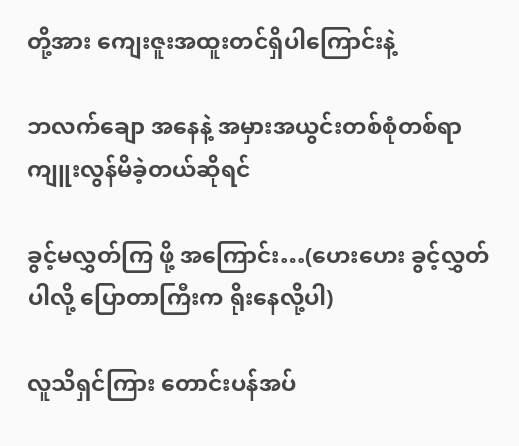တို့အား ကျေးဇူးအထူးတင်ရှိပါကြောင်းနဲ့

ဘလက်ချော အနေနဲ့ အမှားအယွင်းတစ်စုံတစ်ရာ ကျူးလွန်မိခဲ့တယ်ဆိုရင်

ခွင့်မလွှတ်ကြ ဖို့ အကြောင်း…(ဟေးဟေး ခွင့်လွှတ်ပါလို့ ပြောတာကြီးက ရိုးနေလို့ပါ)

လူသိရှင်ကြား တောင်းပန်အပ်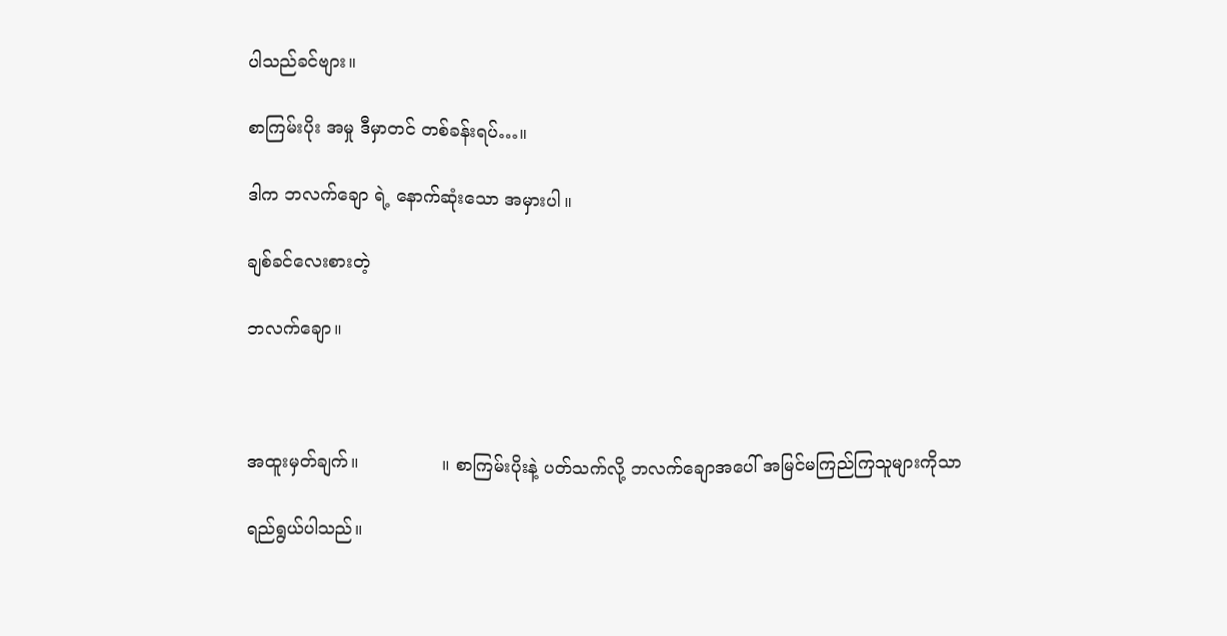ပါသည်ခင်ဗျား။

စာကြမ်းပိုး အမှု ဒီမှာတင် တစ်ခန်းရပ်…။

ဒါက ဘလက်ချော ရဲ့ နောက်ဆုံးသော အမှားပါ။

ချစ်ခင်လေးစားတဲ့

ဘလက်ချော။



အထူးမှတ်ချက်။               ။ စာကြမ်းပိုးနဲ့ ပတ်သက်လို့ ဘလက်ချောအပေါ် အမြင်မကြည်ကြသူများကိုသာ

ရည်ရွယ်ပါသည်။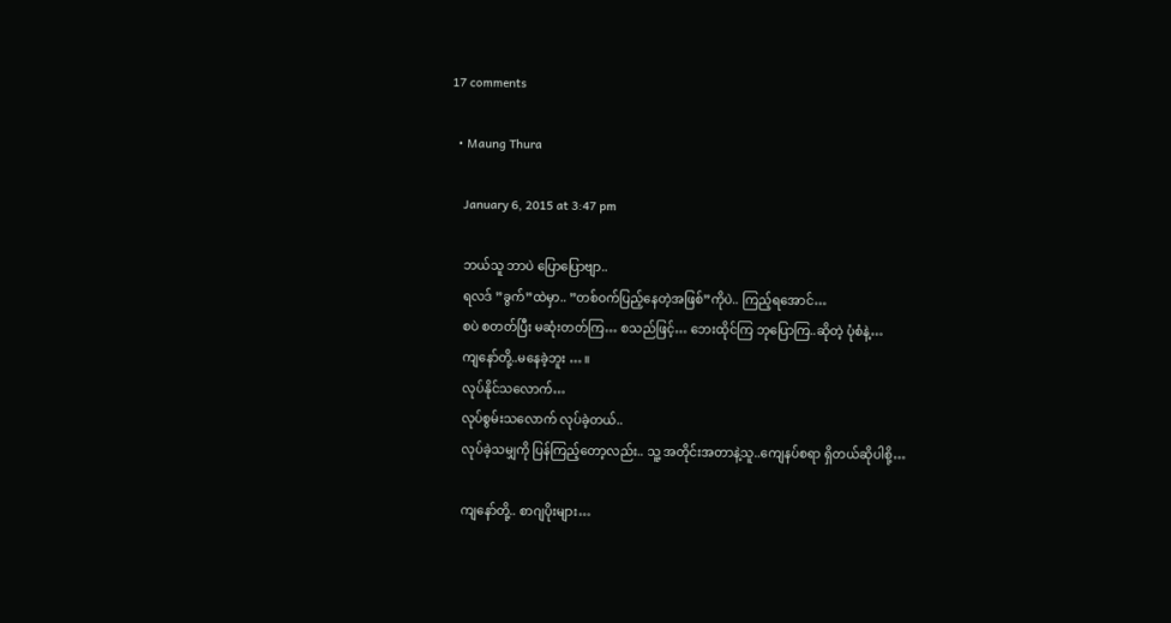17 comments

  • Maung Thura

    January 6, 2015 at 3:47 pm

    ဘယ်သူ ဘာပဲ ပြောပြောဗျာ..
    ရလဒ် ”ခွက်”ထဲမှာ.. ”တစ်ဝက်ပြည့်နေတဲ့အဖြစ်”ကိုပဲ.. ကြည့်ရအောင်…
    စပဲ စတတ်ပြီး မဆုံးတတ်ကြ… စသည်ဖြင့်… ဘေးထိုင်ကြ ဘုပြောကြ..ဆိုတဲ့ ပုံစံနဲ့…
    ကျနော်တို့..မနေခဲ့ဘူး … ။
    လုပ်နိုင်သလောက်…
    လုပ်စွမ်းသလောက် လုပ်ခဲ့တယ်..
    လုပ်ခဲ့သမျှကို ပြန်ကြည့်တော့လည်း.. သူ့ အတိုင်းအတာနဲ့သူ..ကျေနပ်စရာ ရှိတယ်ဆိုပါစို့…

    ကျနော်တို့.. စာဂျပိုးများ…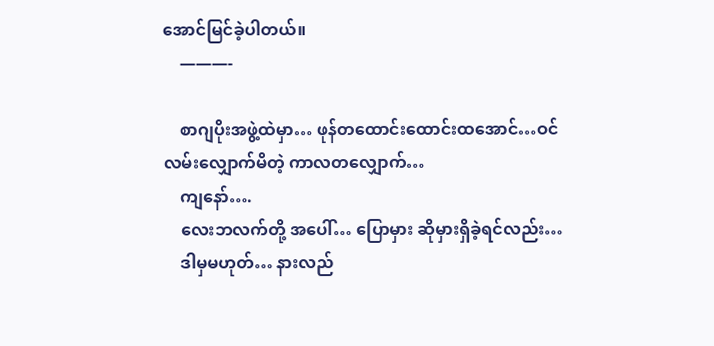အောင်မြင်ခဲ့ပါတယ်။
    ———-

    စာဂျပိုးအဖွဲ့ထဲမှာ… ဖုန်တထောင်းထောင်းထအောင်…ဝင် လမ်းလျှောက်မိတဲ့ ကာလတလျှောက်…
    ကျနော်….
    လေးဘလက်တို့ အပေါ်… ပြောမှား ဆိုမှားရှိခဲ့ရင်လည်း…
    ဒါမှမဟုတ်… နားလည်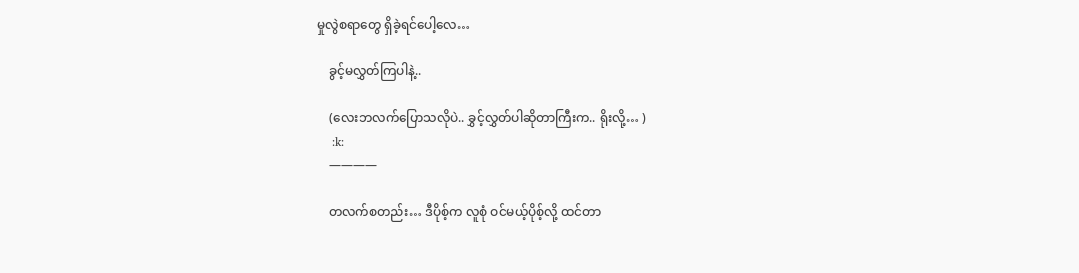မှုလွဲစရာတွေ ရှိခဲ့ရင်ပေါ့လေ…

    ခွင့်မလွှတ်ကြပါနဲ့..

    (လေးဘလက်ပြောသလိုပဲ.. ခွှင့်လွှတ်ပါဆိုတာကြီးက.. ရိုးလို့… )
    :k:
    ————

    တလက်စတည်း… ဒီပိုစ့်က လူစုံ ဝင်မယ့်ပိုစ့်လို့ ထင်တာ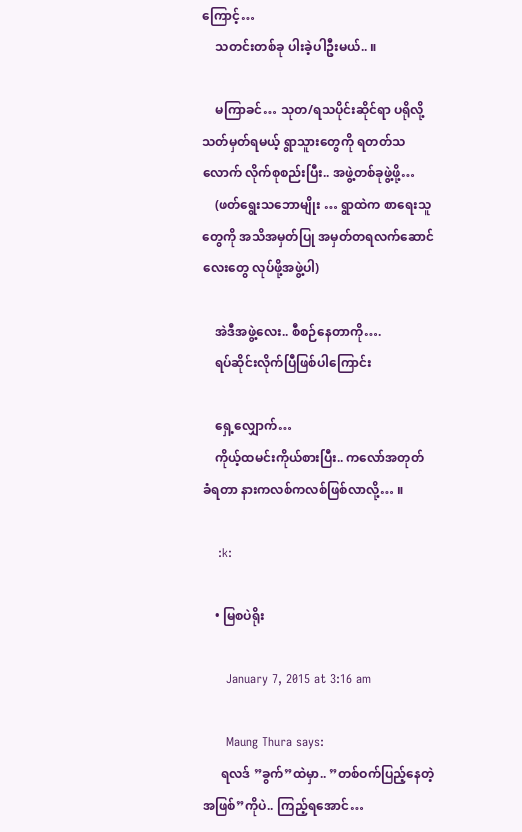ကြောင့်…
    သတင်းတစ်ခု ပါးခဲ့ပါဦးမယ်.. ။

    မကြာခင်… သုတ/ရသပိုင်းဆိုင်ရာ ပရိုလို့ သတ်မှတ်ရမယ့် ရွာသူားတွေကို ရတတ်သလောက် လိုက်စုစည်းပြီး.. အဖွဲ့တစ်ခုဖွဲ့ဖို့…
    (ဖတ်ရွေးသဘောမျိုး … ရွာထဲက စာရေးသူတွေကို အသိအမှတ်ပြု အမှတ်တရလက်ဆောင်လေးတွေ လုပ်ဖို့အဖွဲ့ပါ)

    အဲဒီအဖွဲ့လေး.. စီစဉ်နေတာကို….
    ရပ်ဆိုင်းလိုက်ပြီဖြစ်ပါကြောင်း

    ရှေ့လျှောက်…
    ကိုယ့်ထမင်းကိုယ်စားပြီး.. ကလော်အတုတ် ခံရတာ နားကလစ်ကလစ်ဖြစ်လာလို့… ။

    :k:

    • မြစပဲရိုး

      January 7, 2015 at 3:16 am

      Maung Thura says:
      ရလဒ် ”ခွက်”ထဲမှာ.. ”တစ်ဝက်ပြည့်နေတဲ့အဖြစ်”ကိုပဲ.. ကြည့်ရအောင်…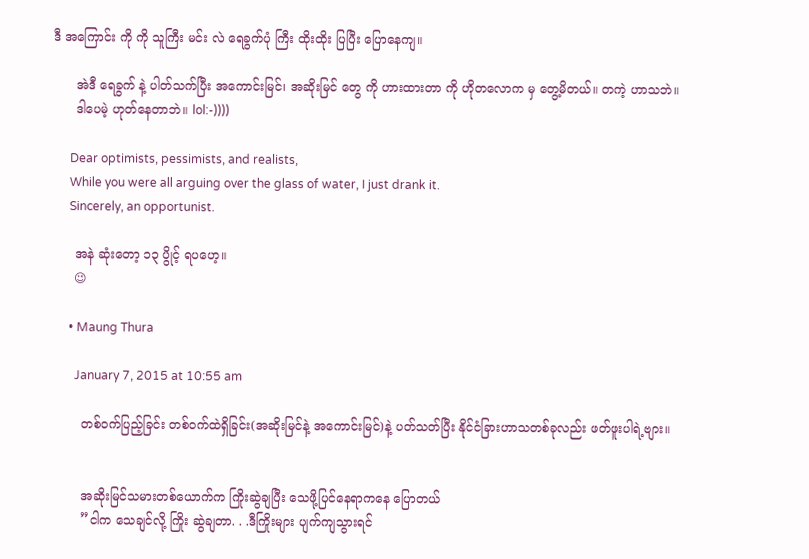ဒီ အကြောင်း ကို ကို သူကြီး မင်း လဲ ရေခွက်ပုံ ကြီး ထိုးထိုး ပြပြီး ပြောနေကျ။

      အဲဒီ ရေခွက် နဲ့ ပါတ်သက်ပြီး အကောင်းမြင်၊ အဆိုးမြင် တွေ ကို ဟားထားတာ ကို ဟိုတလောက မှ တွေ့မိတယ်။ တကဲ့ ဟာသဘဲ။
      ဒါပေမဲ့ ဟုတ်နေတာဘဲ။ lol:-))))

      Dear optimists, pessimists, and realists,
      While you were all arguing over the glass of water, I just drank it.
      Sincerely, an opportunist.

      အနဲ ဆုံးတော့ ၁၃ ပွိုင့် ရပဟေ့။
      😉

      • Maung Thura

        January 7, 2015 at 10:55 am

        တစ်ဝက်ပြည့်ခြင်း တစ်ဝက်ထဲရှိခြင်း(အဆိုးမြင်နဲ့ အကောင်းမြင်)နဲ့ ပတ်သတ်ပြီး နိုင်ငံခြားဟာသတစ်ခုလည်း ဖတ်ဖူးပါရဲ့ဗျား။


        အဆိုးမြင်သမားတစ်ယောက်က ကြိုးဆွဲချပြီး သေဖို့ပြင်နေရာကနေ ပြောတယ်
        ”ငါက သေချင်လို့ ကြိုး ဆွဲချတာ. . .ဒီကြိုးများ ပျက်ကျသွားရင်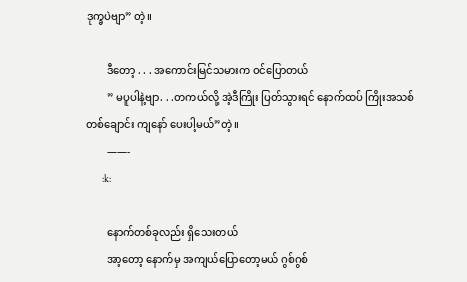ဒုက္ခပဲဗျာ” တဲ့။

        ဒီတော့ . . . အကောင်းမြင်သမားက ဝင်ပြောတယ်
        ” မပူပါနဲ့ဗျာ. . .တကယ်လို့ အဲ့ဒီကြိုး ပြတ်သွားရင် နောက်ထပ် ကြိုးအသစ်တစ်ချောင်း ကျနော် ပေးပါ့မယ်”တဲ့။
        ——-
        :k:

        နောက်တစ်ခုလည်း ရှိသေးတယ်
        အာ့တော့ နောက်မှ အကျယ်ပြောတော့မယ် ဂွစ်ဂွစ်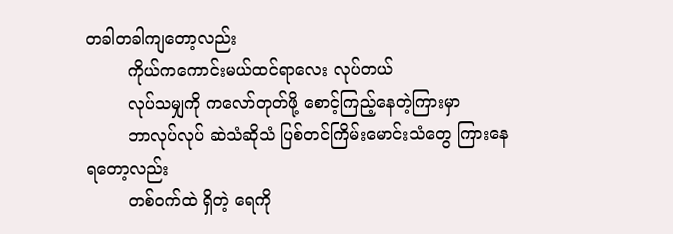တခါတခါကျတော့လည်း
        ကိုယ်ကကောင်းမယ်ထင်ရာလေး လုပ်တယ်
        လုပ်သမျှကို ကလော်တုတ်ဖို့ စောင့်ကြည့်နေတဲ့ကြားမှာ
        ဘာလုပ်လုပ် ဆဲသံဆိုသံ ပြစ်တင်ကြိမ်းမောင်းသံတွေ ကြားနေရတော့လည်း
        တစ်ဝက်ထဲ ရှိတဲ့ ရေကို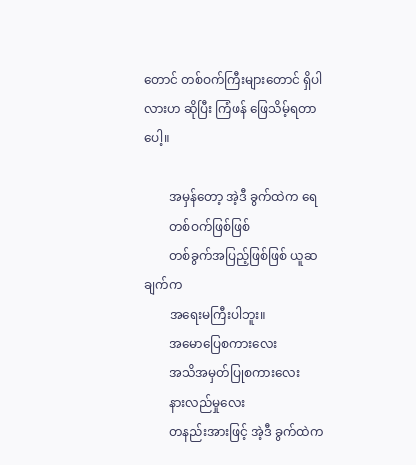တောင် တစ်ဝက်ကြီးများတောင် ရှိပါလားဟ ဆိုပြီး ကြံဖန် ဖြေသိမ့်ရတာပေါ့။

        အမှန်တော့ အဲ့ဒီ ခွက်ထဲက ရေ
        တစ်ဝက်ဖြစ်ဖြစ်
        တစ်ခွက်အပြည့်ဖြစ်ဖြစ် ယူဆချက်က
        အရေးမကြီးပါဘူး။
        အမောပြေစကားလေး
        အသိအမှတ်ပြုစကားလေး
        နားလည်မှုလေး
        တနည်းအားဖြင့် အဲ့ဒီ ခွက်ထဲက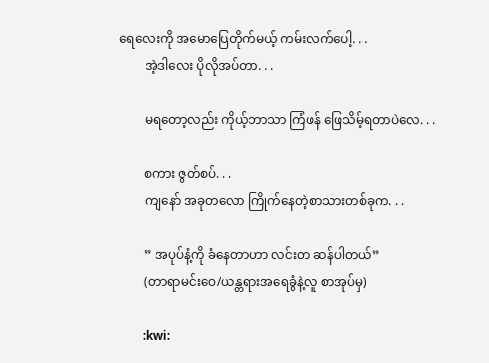ရေလေးကို အမောပြေတိုက်မယ့် ကမ်းလက်ပေါ့. . .
        အဲ့ဒါလေး ပိုလိုအပ်တာ. . .

        မရတော့လည်း ကိုယ့်ဘာသာ ကြံဖန် ဖြေသိမ့်ရတာပဲလေ. . .

        စကား ဇွတ်စပ်. . .
        ကျနော် အခုတလော ကြိုက်နေတဲ့စာသားတစ်ခုက. . .

        ” အပုပ်နံ့ကို ခံနေတာဟာ လင်းတ ဆန်ပါတယ်”
        (တာရာမင်းဝေ/ယန္တရားအရေခွံနဲ့လူ စာအုပ်မှ)

        :kwi: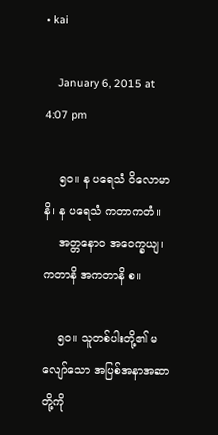• kai

    January 6, 2015 at 4:07 pm

    ၅၀။ န ပရေသံ ဝိလောမာနိ၊ န ပရေသံ ကတာကတံ။
    အတ္တနောဝ အဝေက္ခယျ၊ ကတာနိ အကတာနိ စ။

    ၅၀။ သူတစ်ပါးတို့၏ မလျော်သော အပြစ်အနာအဆာတို့ကို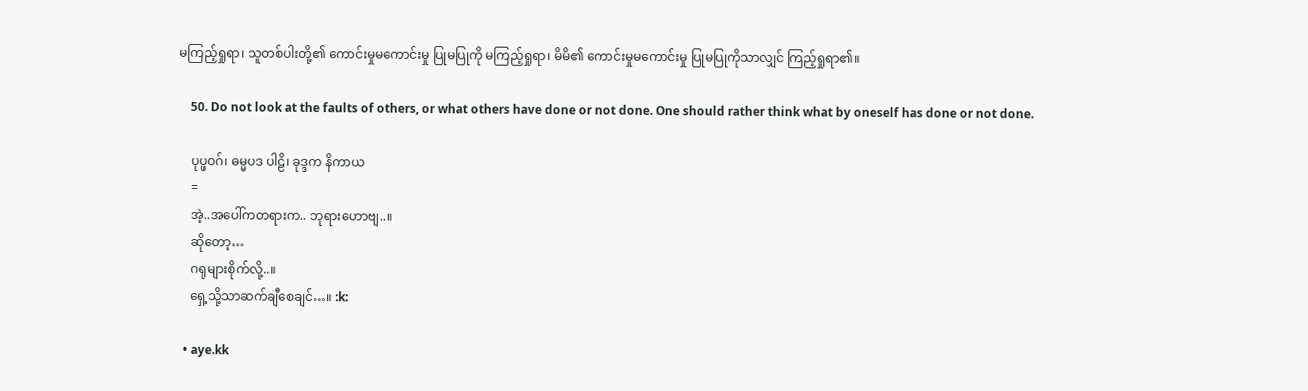မကြည့်ရှုရာ၊ သူတစ်ပါးတို့၏ ကောင်းမှုမကောင်းမှု ပြုမပြုကို မကြည့်ရှုရာ၊ မိမိ၏ ကောင်းမှုမကောင်းမှု ပြုမပြုကိုသာလျှင် ကြည့်ရှုရာ၏။

    50. Do not look at the faults of others, or what others have done or not done. One should rather think what by oneself has done or not done.

    ပုပ္ဖဝဂ်၊ ဓမ္မပဒ ပါဠိ၊ ခုဒ္ဒက နိကာယ
    =
    အဲ့..အပေါ်ကတရားက.. ဘုရားဟောဗျ..။
    ဆိုတော့…
    ဂရုများစိုက်လို့..။
    ရှေ့သို့သာဆက်ချီစေချင်…။ :k:

  • aye.kk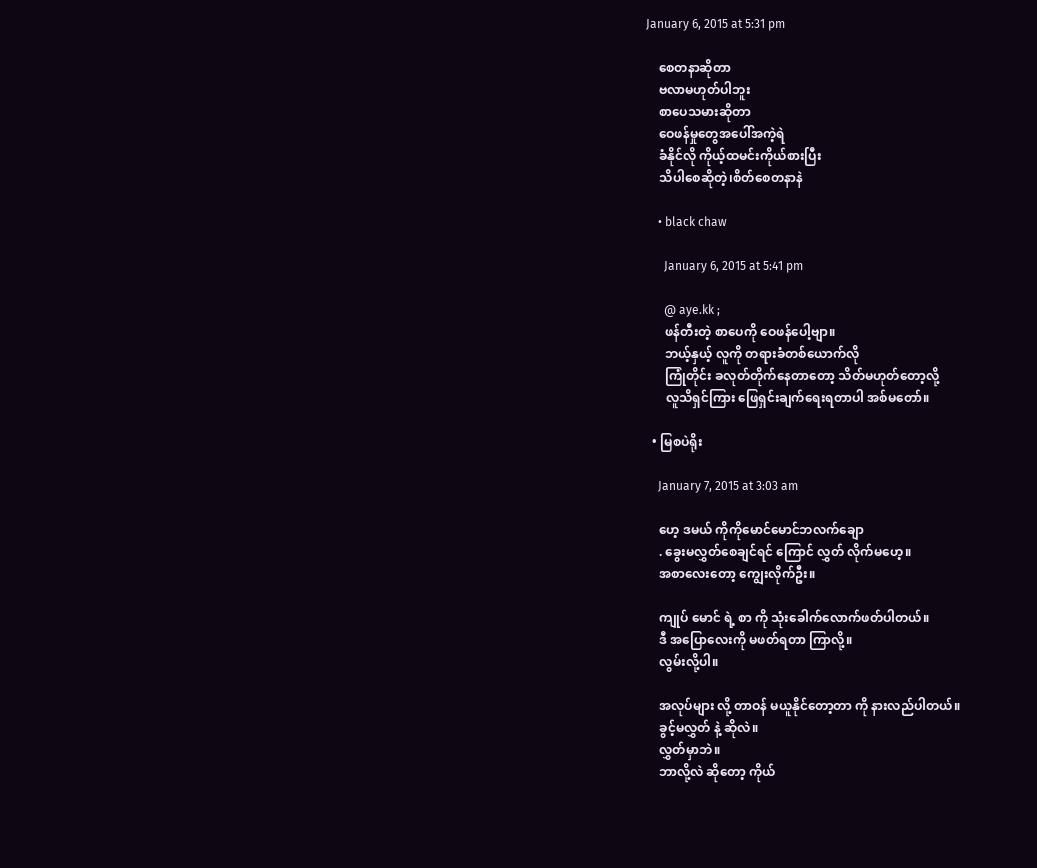January 6, 2015 at 5:31 pm

    စေတနာဆိုတာ
    ဗလာမဟုတ်ပါဘူး
    စာပေသမားဆိုတာ
    ဝေဖန်မှုတွေအပေါ်အကဲ့ရဲ
    ခံနိုင်လို ကိုယ့်ထမင်းကိုယ်စားပြီး
    သိပါစေဆိုတဲ့၊စိတ်စေတနာနဲ

    • black chaw

      January 6, 2015 at 5:41 pm

      @ aye.kk ;
      ဖန်တီးတဲ့ စာပေကို ဝေဖန်ပေါ့ဗျာ။
      ဘယ့်နှယ့် လူကို တရားခံတစ်ယောက်လို
      ကြုံတိုင်း ခလုတ်တိုက်နေတာတော့ သိတ်မဟုတ်တော့လို့
      လူသိရှင်ကြား ဖြေရှင်းချက်ရေးရတာပါ အစ်မတော်။

  • မြစပဲရိုး

    January 7, 2015 at 3:03 am

    ဟေ့ ဒမယ် ကိုကိုမောင်မောင်ဘလက်ချော
    . ခွေးမလွှတ်စေချင်ရင် ကြောင် လွှတ် လိုက်မဟေ့။
    အစာလေးတော့ ကျွေးလိုက်ဦး။

    ကျုပ် မောင် ရဲ့ စာ ကို သုံးခေါက်လောက်ဖတ်ပါတယ်။
    ဒီ အပြောလေးကို မဖတ်ရတာ ကြာလို့။
    လွမ်းလို့ပါ။

    အလုပ်များ လို့ တာဝန် မယူနိုင်တော့တာ ကို နားလည်ပါတယ်။
    ခွင့်မလွှတ် နဲ့ ဆိုလဲ။
    လွှတ်မှာဘဲ။
    ဘာလို့လဲ ဆိုတော့ ကိုယ်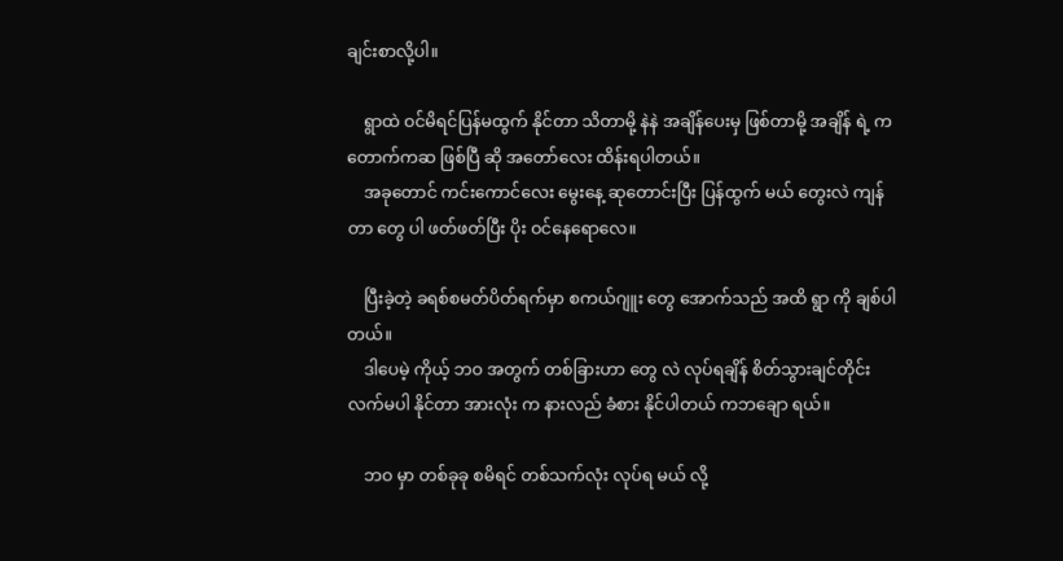ချင်းစာလို့ပါ။

    ရွာထဲ ဝင်မိရင်ပြန်မထွက် နိုင်တာ သိတာမို့ နဲနဲ အချိန်ပေးမှ ဖြစ်တာမို့ အချိန် ရဲ့ ကတောက်ကဆ ဖြစ်ပြီ ဆို အတော်လေး ထိန်းရပါတယ်။
    အခုတောင် ကင်းကောင်လေး မွေးနေ့ ဆုတောင်းပြီး ပြန်ထွက် မယ် တွေးလဲ ကျန်တာ တွေ ပါ ဖတ်ဖတ်ပြီး ပိုး ဝင်နေရောလေ။

    ပြီးခဲ့တဲ့ ခရစ်စမတ်ပိတ်ရက်မှာ စကယ်ဂျူး တွေ အောက်သည် အထိ ရွာ ကို ချစ်ပါတယ်။
    ဒါပေမဲ့ ကိုယ့် ဘဝ အတွက် တစ်ခြားဟာ တွေ လဲ လုပ်ရချိန် စိတ်သွားချင်တိုင်း လက်မပါ နိုင်တာ အားလုံး က နားလည် ခံစား နိုင်ပါတယ် ကဘချော ရယ်။

    ဘဝ မှာ တစ်ခုခု စမိရင် တစ်သက်လုံး လုပ်ရ မယ် လို့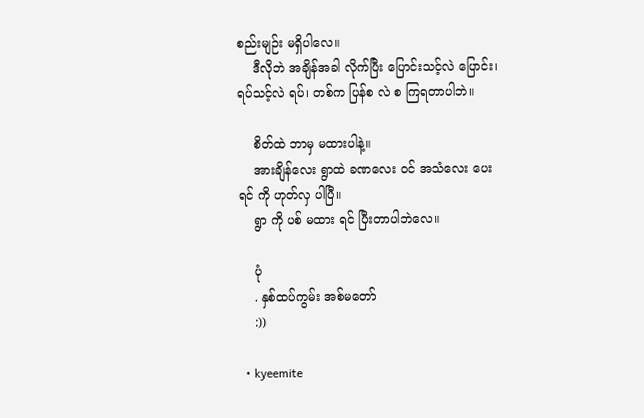စည်းမျဉ်း မရှိပါလေ။
    ဒီလိုဘဲ အချိန်အခါ လိုက်ပြီး ပြောင်းသင့်လဲ ပြောင်း၊ ရပ်သင့်လဲ ရပ်၊ တစ်က ပြန်စ လဲ စ ကြရတာပါဘဲ။

    စိတ်ထဲ ဘာမှ မထားပါနဲ့။
    အားချိန်လေး ရွာထဲ ခဏလေး ဝင် အသံလေး ပေးရင် ကို ဟုတ်လှ ပါပြီ။
    ရွာ ကို ပစ် မထား ရင် ပြီးတာပါဘဲလေ။

    ပုံ
    . နှစ်ထပ်ကွမ်း အစ်မတော်
    :))

  • kyeemite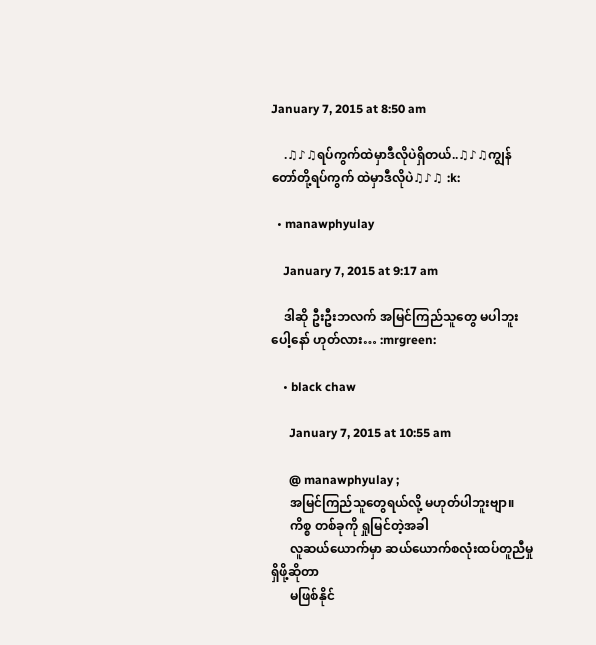January 7, 2015 at 8:50 am

    .♫♪♫ရပ်ကွက်ထဲမှာဒီလိုပဲရှိတယ်..♫♪♫ကျွန်တော်တို့ရပ်ကွက် ထဲမှာဒီလိုပဲ♫♪♫ :k:

  • manawphyulay

    January 7, 2015 at 9:17 am

    ဒါဆို ဦးဦးဘလက် အမြင်ကြည်သူတွေ မပါဘူးပေါ့နော် ဟုတ်လား… :mrgreen:

    • black chaw

      January 7, 2015 at 10:55 am

      @ manawphyulay ;
      အမြင်ကြည်သူတွေရယ်လို့ မဟုတ်ပါဘူးဗျာ။
      ကိစ္စ တစ်ခုကို ရှုမြင်တဲ့အခါ
      လူဆယ်ယောက်မှာ ဆယ်ယောက်စလုံးထပ်တူညီမှု ရှိဖို့ဆိုတာ
      မဖြစ်နိုင်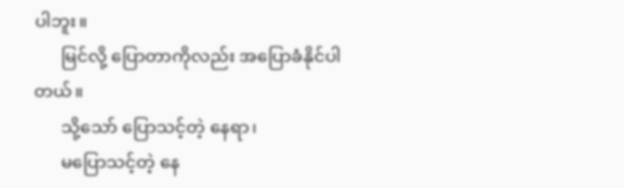ပါဘူး။
      မြင်လို့ ပြောတာကိုလည်း အပြောခံနိုင်ပါတယ်။
      သို့သော် ပြောသင့်တဲ့ နေရာ၊
      မပြောသင့်တဲ့ နေ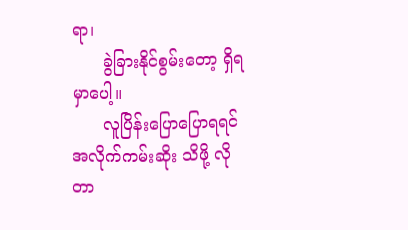ရာ၊
      ခွဲခြားနိုင်စွမ်းတော့ ရှိရမှာပေါ့။
      လူပြိန်းပြောပြောရရင် အလိုက်ကမ်းဆိုး သိဖို့ လိုတာ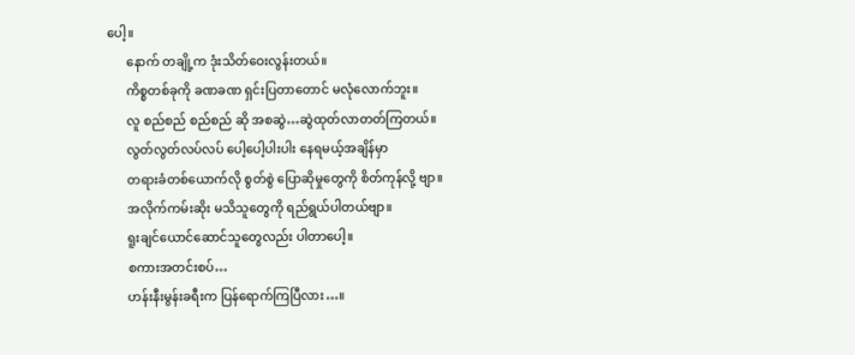ပေါ့။
      နောက် တချို့က ဒုံးသိတ်ဝေးလွန်းတယ်။
      ကိစ္စတစ်ခုကို ခဏခဏ ရှင်းပြတာတောင် မလုံလောက်ဘူး။
      လူ စည်စည် စည်စည် ဆို အစဆွဲ…ဆွဲထုတ်လာတတ်ကြတယ်။
      လွတ်လွတ်လပ်လပ် ပေါ့ပေါ့ပါးပါး နေရမယ့်အချိန်မှာ
      တရားခံတစ်ယောက်လို စွတ်စွဲ ပြောဆိုမှုတွေကို စိတ်ကုန်လို့ ဗျာ။
      အလိုက်ကမ်းဆိုး မသိသူတွေကို ရည်ရွယ်ပါတယ်ဗျာ။
      ရူးချင်ယောင်ဆောင်သူတွေလည်း ပါတာပေါ့။
      စကားအတင်းစပ်…
      ဟန်းနီးမွန်းခရီးက ပြန်ရောက်ကြပြီလား…။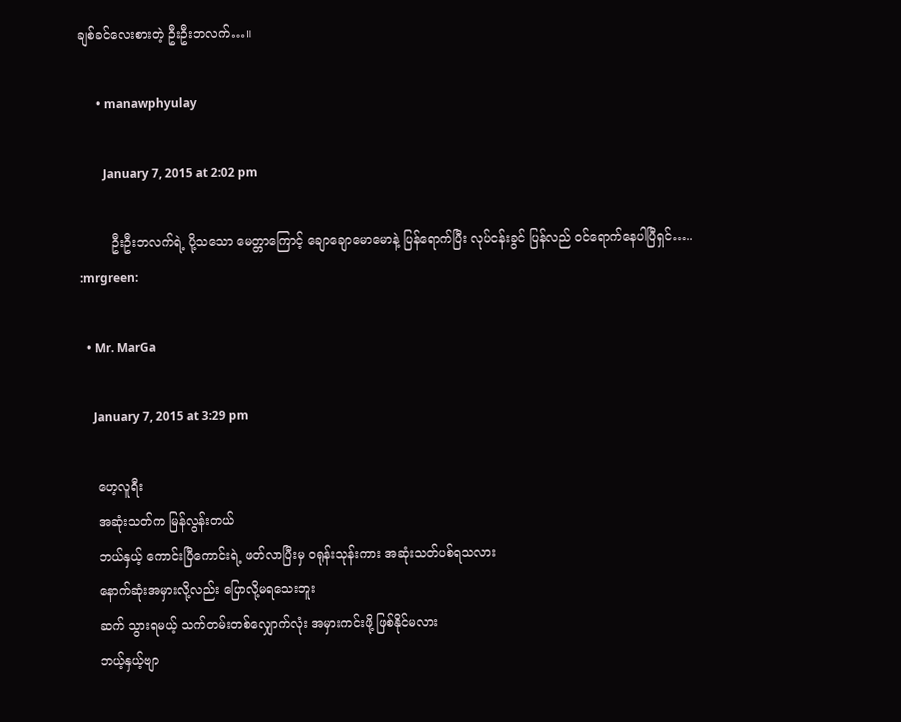ချစ်ခင်လေးစားတဲ့ ဦးဦးဘလက်…။

      • manawphyulay

        January 7, 2015 at 2:02 pm

        ဦးဦးဘလက်ရဲ့ ပို့သသော မေတ္တာကြောင့် ချောချောမောမောနဲ့ ပြန်ရောက်ပြီး လုပ်ငန်းခွင် ပြန်လည် ဝင်ရောက်နေပါပြီရှင်….. :mrgreen:

  • Mr. MarGa

    January 7, 2015 at 3:29 pm

    ဟေ့လူရီး
    အဆုံးသတ်က မြန်လွန်းတယ်
    ဘယ်နှယ့် ကောင်းပြီကောင်းရဲ့ ဖတ်လာပြီးမှ ဝရုန်းသုန်းကား အဆုံးသတ်ပစ်ရသလား
    နောက်ဆုံးအမှားလို့လည်း ပြောလို့မရသေးဘူး
    ဆက် သွားရမယ့် သက်တမ်းတစ်လျှောက်လုံး အမှားကင်းဖို့ ဖြစ်နိုင်မလား
    ဘယ့်နှယ့်ဗျာ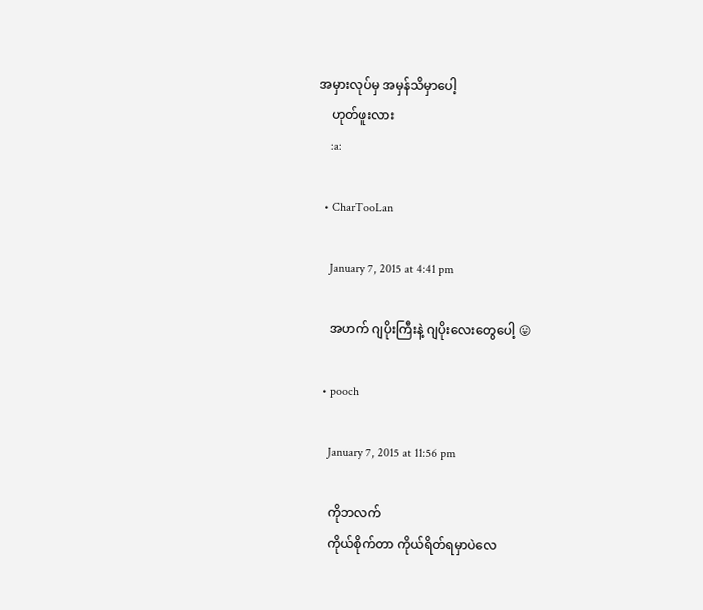အမှားလုပ်မှ အမှန်သိမှာပေါ့
    ဟုတ်ဖူးလား
    :a:

  • CharTooLan

    January 7, 2015 at 4:41 pm

    အဟက် ဂျပိုးကြီးနဲ့ ဂျပိုးလေးတွေပေါ့ 😛

  • pooch

    January 7, 2015 at 11:56 pm

    ကိုဘလက်
    ကိုယ်စိုက်တာ ကိုယ်ရိတ်ရမှာပဲလေ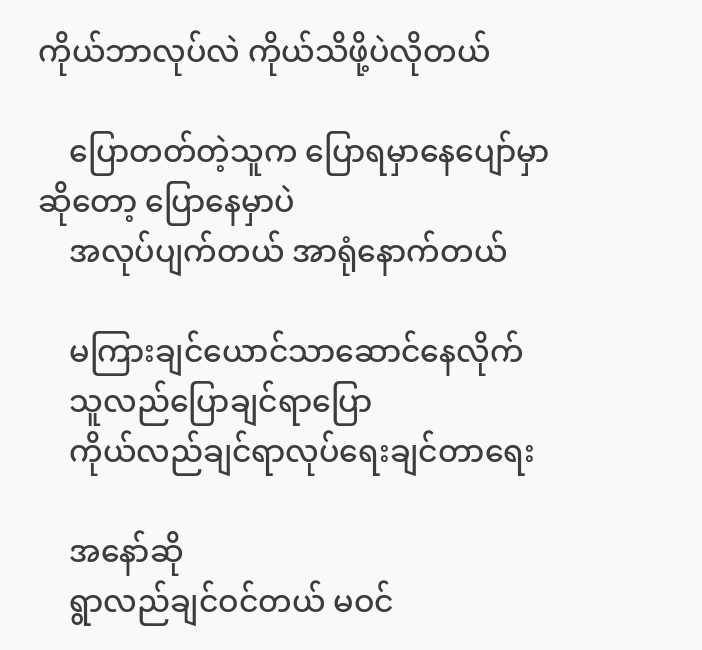ကိုယ်ဘာလုပ်လဲ ကိုယ်သိဖို့ပဲလိုတယ်

    ပြောတတ်တဲ့သူက ပြောရမှာနေပျော်မှာဆိုတော့ ပြောနေမှာပဲ
    အလုပ်ပျက်တယ် အာရုံနောက်တယ်

    မကြားချင်ယောင်သာဆောင်နေလိုက်
    သူလည်ပြောချင်ရာပြော
    ကိုယ်လည်ချင်ရာလုပ်ရေးချင်တာရေး

    အနော်ဆို
    ရွာလည်ချင်ဝင်တယ် မဝင်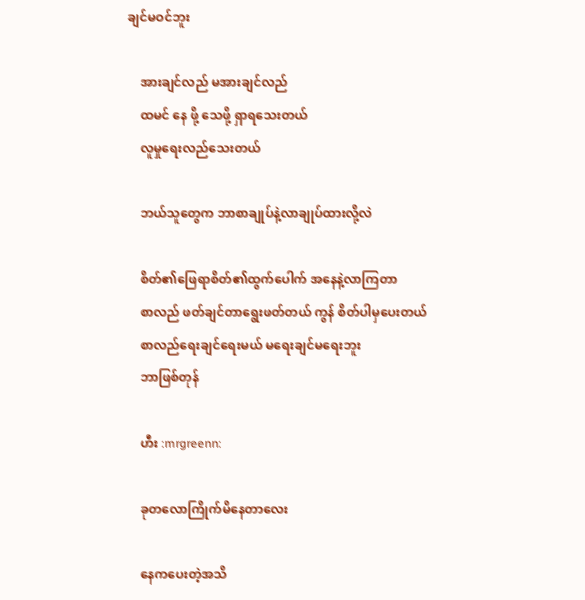ချင်မဝင်ဘူး

    အားချင်လည် မအားချင်လည်
    ထမင် နေ ဖို့ သေဖို့ ရှာရသေးတယ်
    လူမှုရေးလည်သေးတယ်

    ဘယ်သူတွေက ဘာစာချုပ်နဲ့လာချုပ်ထားလို့လဲ

    စိတ်၏ဖြေရာစိတ်၏ထွက်ပေါက် အနေနဲ့လာကြတာ
    စာလည် ဖတ်ချင်တာရွေးဖတ်တယ် ကွန် စိတ်ပါမှပေးတယ်
    စာလည်ရေးချင်ရေးမယ် မရေးချင်မရေးဘူး
    ဘာဖြစ်တုန်

    ဟီး :mrgreenn:

    ခုတလောကြိုက်မိနေတာလေး

    နေကပေးတဲ့အသိ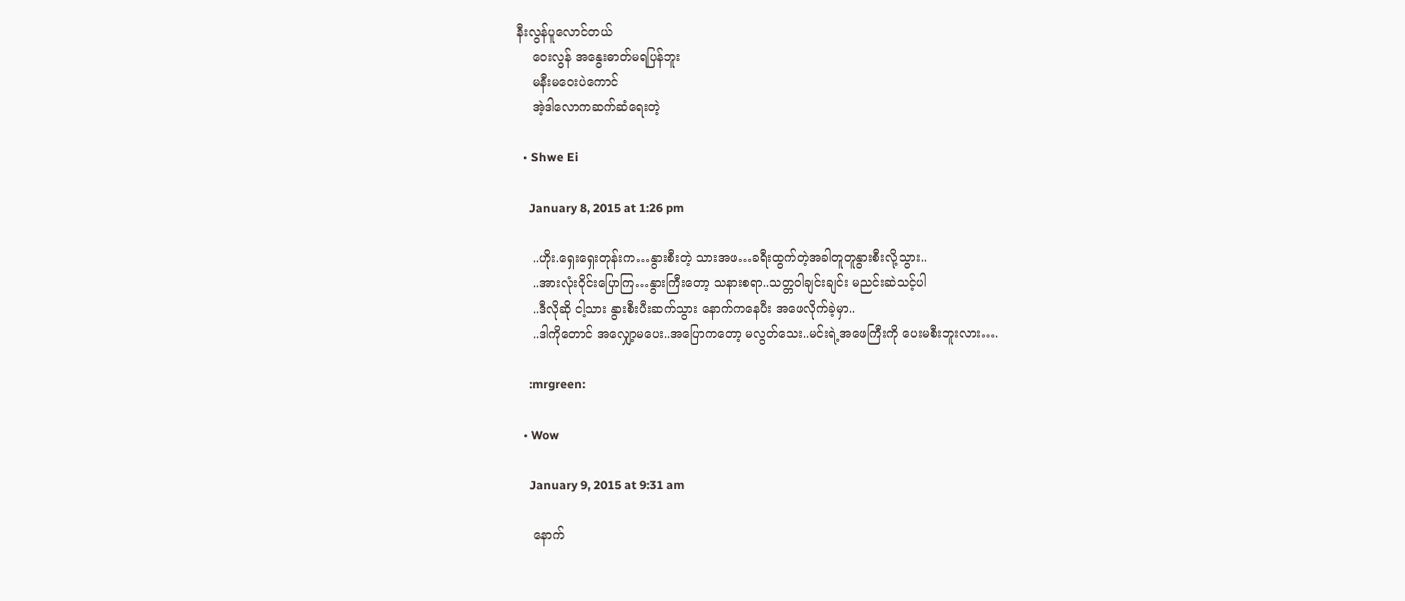နီးလွန်ပူလောင်တယ်
    ဝေးလွန် အနွေးဓာတ်မရပြန်ဘူး
    မနီးမဝေးပဲကောင်
    အဲ့ဒါလောကဆက်ဆံရေးတဲ့

  • Shwe Ei

    January 8, 2015 at 1:26 pm

    ..ဟိုး.ရှေးရှေးတုန်းက…နွားစီးတဲ့ သားအဖ…ခရီးထွက်တဲ့အခါတူတူနွားစီးလို့သွား..
    ..အားလုံးဝိုင်းပြောကြ…နွားကြီးတော့ သနားစရာ..သတ္တဝါချင်းချင်း မညင်းဆဲသင့်ပါ
    ..ဒီလိုဆို ငါ့သား နွားစီးပီးဆက်သွား နောက်ကနေပီး အဖေလိုက်ခဲ့မှာ..
    ..ဒါကိုတောင် အလျှော့မပေး..အပြောကတော့ မလွတ်သေး..မင်းရဲ့အဖေကြီးကို ပေးမစီးဘူးလား….

    :mrgreen:

  • Wow

    January 9, 2015 at 9:31 am

    နောက်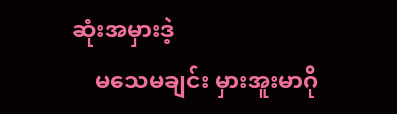ဆုံးအမှားဒဲ့
    မသေမချင်း မှားအူးမာဂို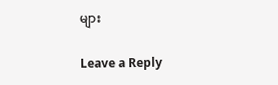များ

Leave a Reply